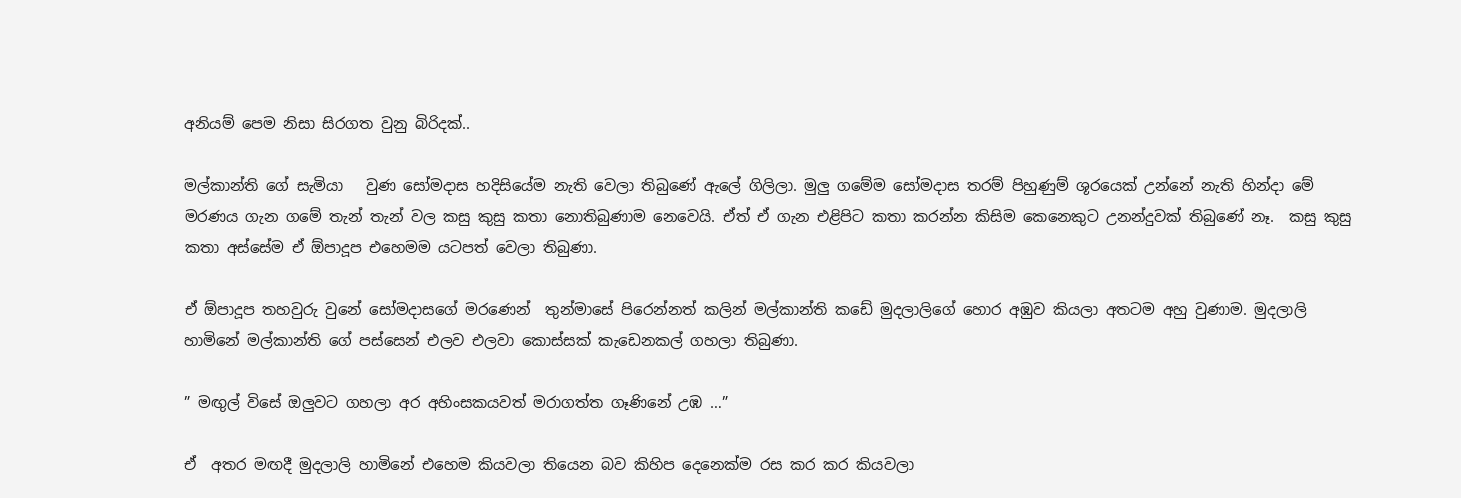අනියම් පෙම නිසා සිරගත වුනු බිරිදක්..

මල්කාන්ති ගේ සැමියා   වුණ සෝමදාස හදිසියේම නැති වෙලා තිබුණේ ඇලේ ගිලිලා. මුලු ගමේම සෝමදාස තරම් පිහුණුම් ශූරයෙක් උන්නේ නැති හින්දා මේ මරණය ගැන ගමේ තැන් තැන් වල කසු කුසු කතා නොතිබුණාම නෙවෙයි. ඒත් ඒ ගැන එළිපිට කතා කරන්න කිසිම කෙනෙකුට උනන්දුවක් තිබුණේ නෑ.  කසු කුසු කතා අස්සේම ඒ ඕපාදූප එහෙමම යටපත් වෙලා තිබුණා.

ඒ ඕපාදූප තහවුරු වුනේ සෝමදාසගේ මරණෙන්  තුන්මාසේ පිරෙන්නත් කලින් මල්කාන්ති කඩේ මුදලාලිගේ හොර අඹුව කියලා අතටම අහු වුණාම. මුදලාලි හාමිනේ මල්කාන්ති ගේ පස්සෙන් එලව එලවා කොස්සක් කැඩෙනකල් ගහලා තිබුණා.

” මඟුල් විසේ ඔලුවට ගහලා අර අහිංසකයවත් මරාගත්ත ගෑණිනේ උඹ …”

ඒ  අතර මඟදී මුදලාලි හාමිනේ එහෙම කියවලා තියෙන බව කිහිප දෙනෙක්ම රස කර කර කියවලා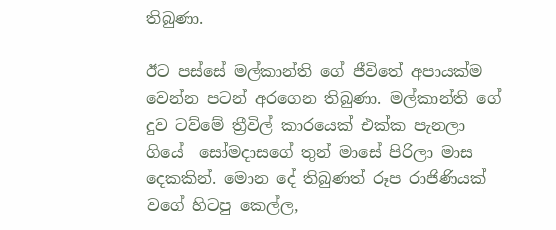තිබුණා.

ඊට පස්සේ මල්කාන්ති ගේ ජීවිතේ අපායක්ම වෙන්න පටන් අරගෙන තිබුණා. මල්කාන්ති ගේ දුව ටව්මේ ත්‍රීවිල් කාරයෙක් එක්ක පැනලා ගියේ  සෝමදාසගේ තුන් මාසේ පිරිලා මාස දෙකකින්. මොන දේ තිබුණත් රූප රාජිණියක් වගේ හිටපු කෙල්ල,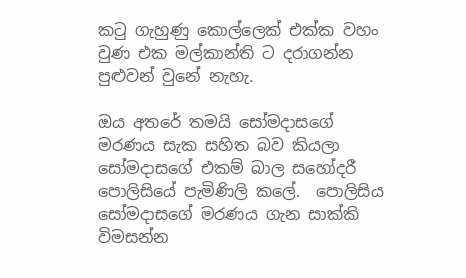කටු ගැහුණු කොල්ලෙක් එක්ක වහං වුණ එක මල්කාන්ති ට දරාගන්න පුළුවන් වුනේ නැහැ.

ඔය අතරේ තමයි සෝමදාසගේ මරණය සැක සහිත බව කියලා සෝමදාසගේ එකම් බාල සහෝදරී පොලිසියේ පැමිණිලි කලේ.  පොලිසිය සෝමදාසගේ මරණය ගැන සාක්කි විමසන්න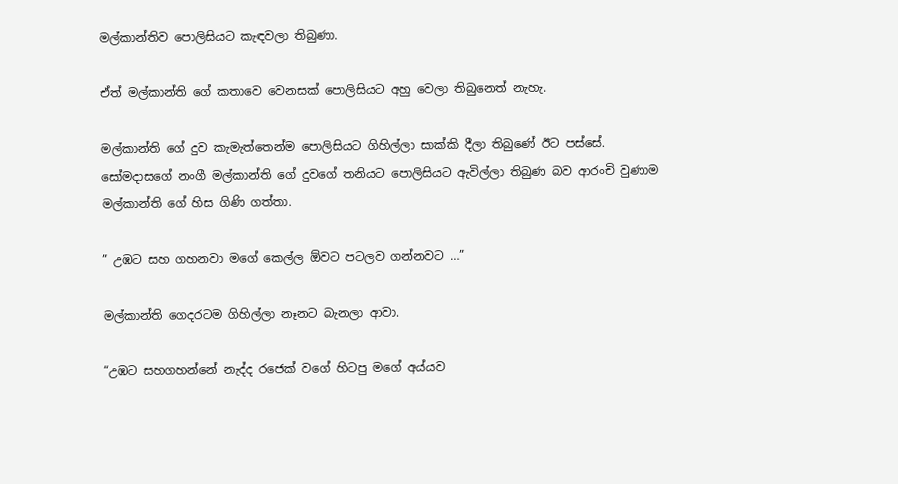මල්කාන්තිව පොලිසියට කැඳවලා තිබුණා.

ඒත් මල්කාන්ති ගේ කතාවෙ වෙනසක් පොලිසියට අහු වෙලා තිබුනෙත් නැහැ.

මල්කාන්ති ගේ දුව කැමැත්තෙන්ම පොලිසියට ගිහිල්ලා සාක්කි දීලා තිබුණේ ඊට පස්සේ. සෝමදාසගේ නංගී මල්කාන්ති ගේ දුවගේ තනියට පොලිසියට ඇවිල්ලා තිබුණ බව ආරංචි වුණාම මල්කාන්ති ගේ හිස ගිණි ගත්තා.

” උඹට සහ ගහනවා මගේ කෙල්ල ඕවට පටලව ගන්නවට …”

මල්කාන්ති ගෙදරටම ගිහිල්ලා නෑනට බැනලා ආවා.

“උඹට සහගහන්නේ නැද්ද රජෙක් වගේ හිටපු මගේ අය්යව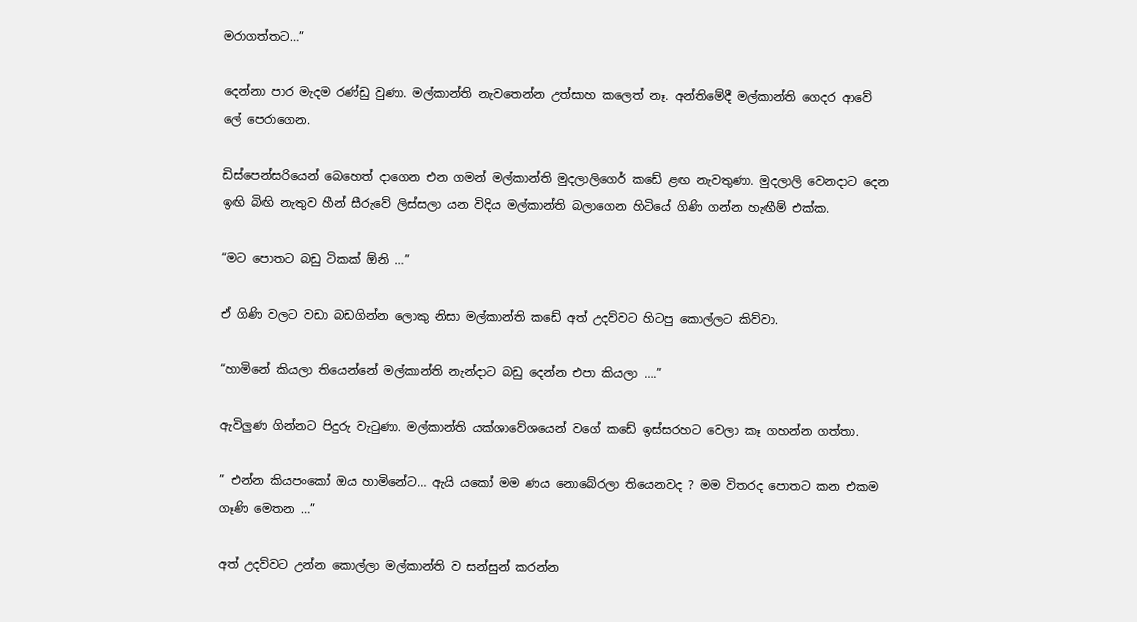මරාගත්තට…”

දෙන්නා පාර මැදම රණ්ඩු වුණා. මල්කාන්ති නැවතෙන්න උත්සාහ කලෙත් නෑ. අන්තිමේදී මල්කාන්ති ගෙදර ආවේ ලේ පෙරාගෙන.

ඩිස්පෙන්සරියෙන් බෙහෙත් දාගෙන එන ගමන් මල්කාන්ති මුදලාලිගෙර් කඩේ ළඟ නැවතුණා. මුදලාලි වෙනදාට දෙන ඉඟි බිඟි නැතුව හීන් සීරුවේ ලිස්සලා යන විදිය මල්කාන්ති බලාගෙන හිටියේ ගිණි ගන්න හැඟීම් එක්ක.

“මට පොතට බඩු ටිකක් ඕනි …”

ඒ ගිණි වලට වඩා බඩගින්න ලොකු නිසා මල්කාන්ති කඩේ අත් උදව්වට හිටපු කොල්ලට කිව්වා.

“හාමිනේ කියලා තියෙන්නේ මල්කාන්ති නැන්දාට බඩු දෙන්න එපා කියලා ….”

ඇවිලුණ ගින්නට පිදුරු වැටුණා. මල්කාන්ති යක්ශාවේශයෙන් වගේ කඩේ ඉස්සරහට වෙලා කෑ ගහන්න ගත්තා.

” එන්න කියපංකෝ ඔය හාමිනේට… ඇයි යකෝ මම ණය නොබේරලා තියෙනවද ? මම විතරද පොතට කන එකම ගෑණි මෙතන …”

අත් උදව්වට උන්න කොල්ලා මල්කාන්ති ව සන්සුන් කරන්න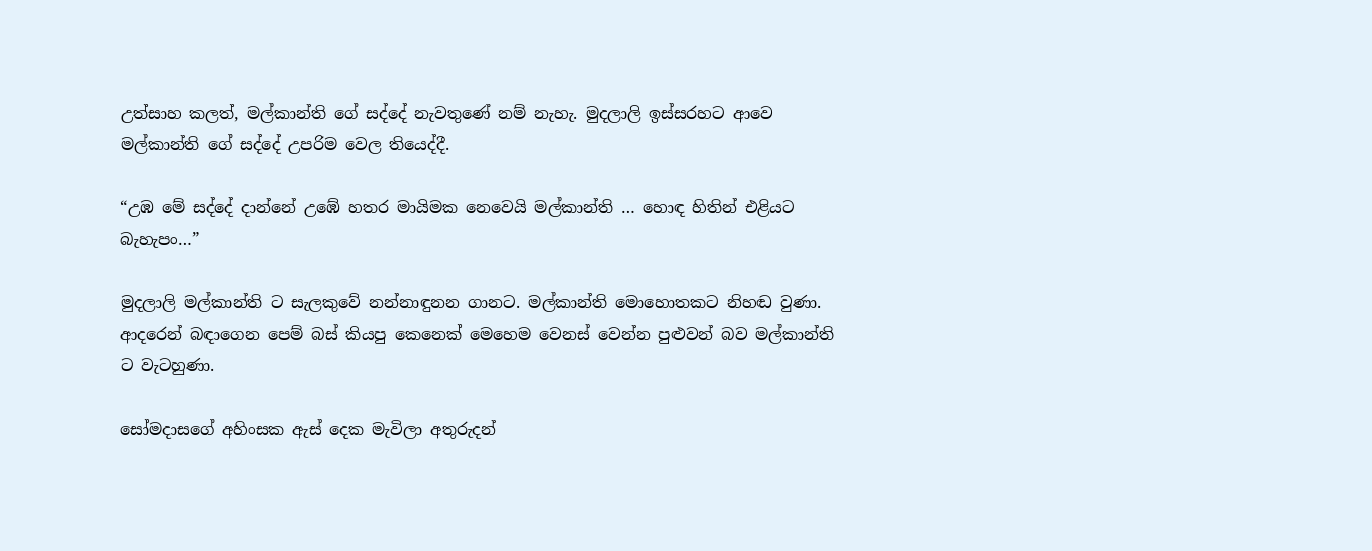උත්සාහ කලත්, මල්කාන්ති ගේ සද්දේ නැවතුණේ නම් නැහැ. මුදලාලි ඉස්සරහට ආවෙ මල්කාන්ති ගේ සද්දේ උපරිම වෙල තියෙද්දී.

“උඹ මේ සද්දේ දාන්නේ උඹේ හතර මායිමක නෙවෙයි මල්කාන්ති … හොඳ හිතින් එළියට බැහැපං…”

මුදලාලි මල්කාන්ති ට සැලකුවේ නන්නාඳුනන ගානට. මල්කාන්ති මොහොතකට නිහඬ වුණා.  ආදරෙන් බඳාගෙන පෙම් බස් කියපු කෙනෙක් මෙහෙම වෙනස් වෙන්න පුළුවන් බව මල්කාන්ති ට වැටහුණා.

සෝමදාසගේ අහිංසක ඇස් දෙක මැවිලා අතුරුදන්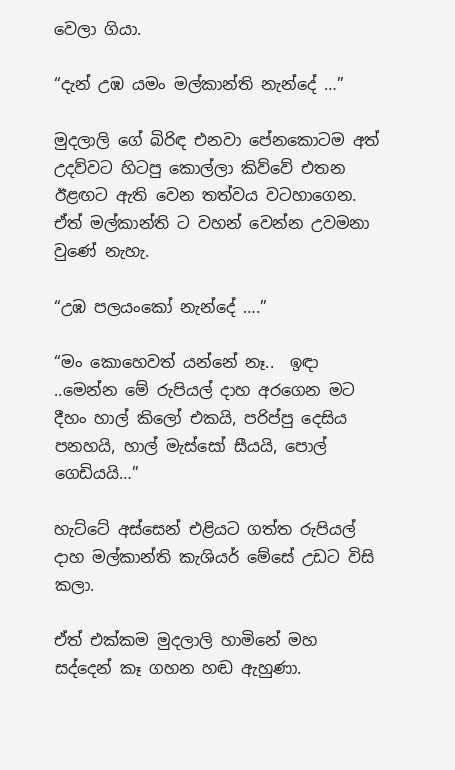වෙලා ගියා.

“දැන් උඹ යමං මල්කාන්ති නැන්දේ …”

මුදලාලි ගේ බිරිඳ එනවා පේනකොටම අත් උදව්වට හිටපු කොල්ලා කිව්වේ එතන ඊළඟට ඇති වෙන තත්වය වටහාගෙන. ඒත් මල්කාන්ති ට වහන් වෙන්න උවමනා වුණේ නැහැ.

“උඹ පලයංකෝ නැන්දේ ….”

“මං කොහෙවත් යන්නේ නෑ..  ඉඳා ..මෙන්න මේ රුපියල් දාහ අරගෙන මට දීහං හාල් කිලෝ එකයි, පරිප්පු දෙසිය පනහයි, හාල් මැස්සෝ සීයයි, පොල් ගෙඩියයි…”

හැට්ටේ අස්සෙන් එළියට ගත්ත රුපියල් දාහ මල්කාන්ති කැශියර් මේසේ උඩට විසි කලා.

ඒත් එක්කම මුදලාලි හාමිනේ මහ සද්දෙන් කෑ ගහන හඬ ඇහුණා.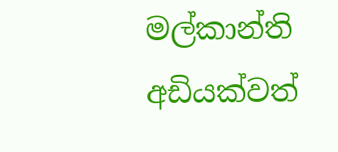මල්කාන්ති අඩියක්වත්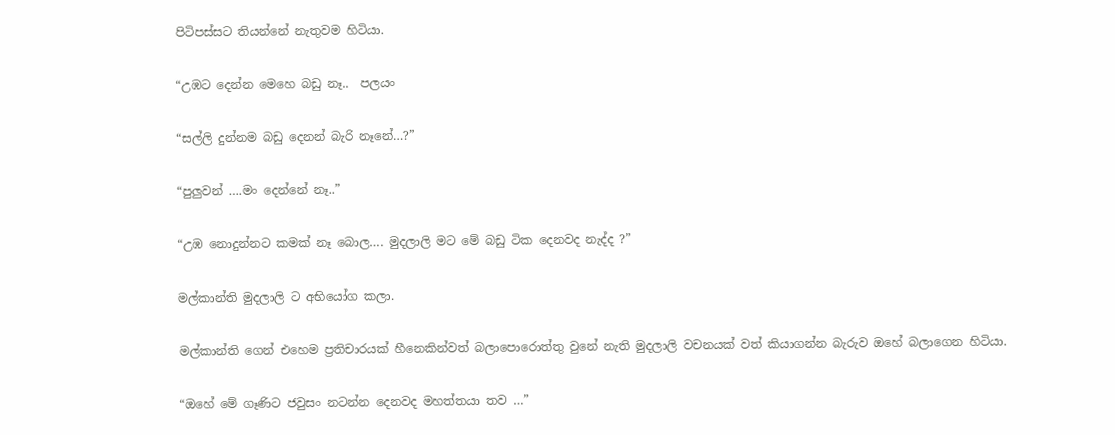පිටිපස්සට තියන්නේ නැතුවම හිටියා.

“උඹට දෙන්න මෙහෙ බඩු නෑ..  පලයං

“සල්ලි දුන්නම බඩු දෙනන් බැරි නෑනේ…?”

“පුලුවන් ….මං දෙන්නේ නෑ..”

“උඹ නොදුන්නට කමක් නෑ බොල…. මුදලාලි මට මේ බඩු ටික දෙනවද නැද්ද ?”

මල්කාන්ති මුදලාලි ට අභියෝග කලා.

මල්කාන්ති ගෙන් එහෙම ප්‍රතිචාරයක් හීනෙකින්වත් බලාපොරොත්තු වුනේ නැති මුදලාලි වචනයක් වත් කියාගන්න බැරුව ඔහේ බලාගෙන හිටියා.

“ඔහේ මේ ගෑණිට ජවුසං නටන්න දෙනවද මහත්තයා තව …”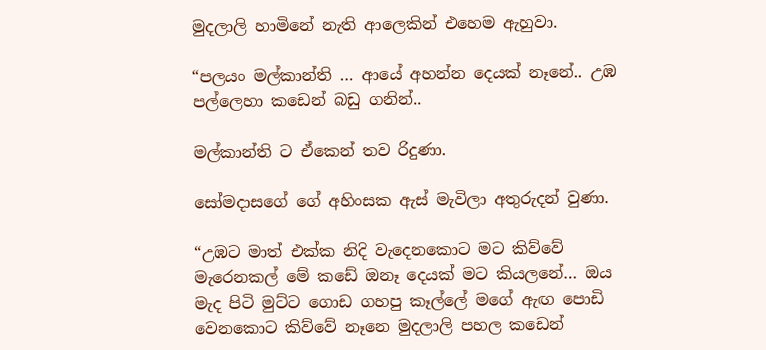මුදලාලි හාමිනේ නැති ආලෙකින් එහෙම ඇහුවා.

“පලයං මල්කාන්ති … ආයේ අහන්න දෙයක් නෑනේ.. උඹ පල්ලෙහා කඩෙන් බඩු ගනින්..

මල්කාන්ති ට ඒකෙන් තව රිදුණා.

සෝමදාසගේ ගේ අහිංසක ඇස් මැවිලා අතුරුදන් වුණා.

“උඹට මාත් එක්ක නිදි වැදෙනකොට මට කිව්වේ මැරෙනකල් මේ කඩේ ඔනෑ දෙයක් මට කියලනේ… ඔය මැද පිටි මුට්ට ගොඩ ගහපු කෑල්ලේ මගේ ඇඟ පොඩි වෙනකොට කිව්වේ නෑනෙ මුදලාලි පහල කඩෙන්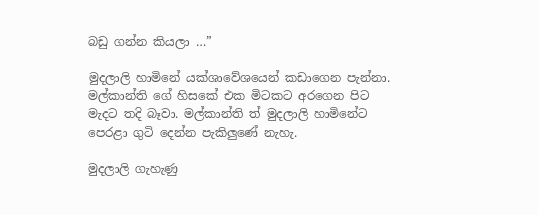බඩු ගන්න කියලා …”

මුදලාලි හාමිනේ යක්ශාවේශයෙන් කඩාගෙන පැන්නා. මල්කාන්ති ගේ හිසකේ එක මිටකට අරගෙන පිට මැදට තදි බෑවා. මල්කාන්ති ත් මුදලාලි හාමිනේට පෙරළා ගුටි දෙන්න පැකිලුණේ නැහැ.

මුදලාලි ගැහැණු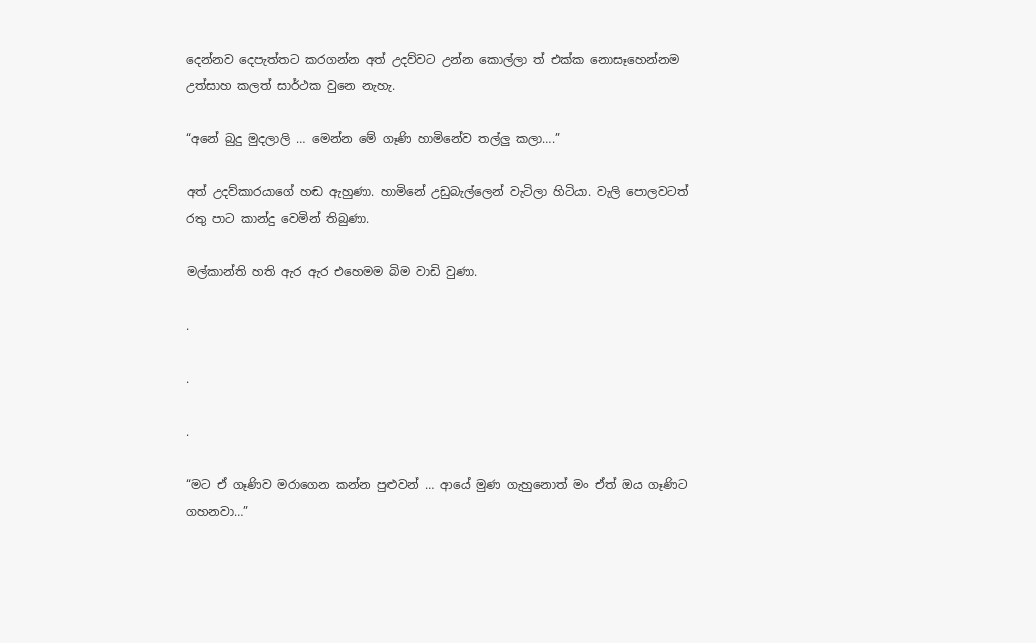දෙන්නව දෙපැත්තට කරගන්න අත් උදව්වට උන්න කොල්ලා ත් එක්ක නොසෑහෙන්නම උත්සාහ කලත් සාර්ථක වුනෙ නැහැ.

“අනේ බුදු මුදලාලි … මෙන්න මේ ගෑණි හාමිනේව තල්ලු කලා….”

අත් උදව්කාරයාගේ හඬ ඇහුණා. හාමිනේ උඩුබැල්ලෙන් වැටිලා හිටියා. වැලි පොලවටත්  රතු පාට කාන්දු වෙමින් තිබුණා.

මල්කාන්ති හති ඇර ඇර එහෙමම බිම වාඩි වුණා.

.

.

.

“මට ඒ ගෑණිව මරාගෙන කන්න පුළුවන් … ආයේ මුණ ගැහුනොත් මං ඒත් ඔය ගෑණිට ගහනවා…”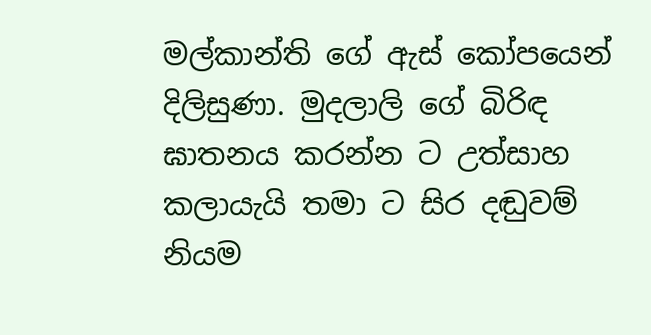මල්කාන්ති ගේ ඇස් කෝපයෙන් දිලිසුණා. මුදලාලි ගේ බිරිඳ ඝාතනය කරන්න ට උත්සාහ කලායැයි තමා ට සිර දඬුවම් නියම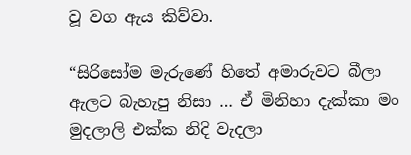වූ වග ඇය කිව්වා.

“සිරිසෝම මැරුණේ හිතේ අමාරුවට බීලා ඇලට බැහැපු නිසා … ඒ මිනිහා දැක්කා මං මුදලාලි එක්ක නිදි වැදලා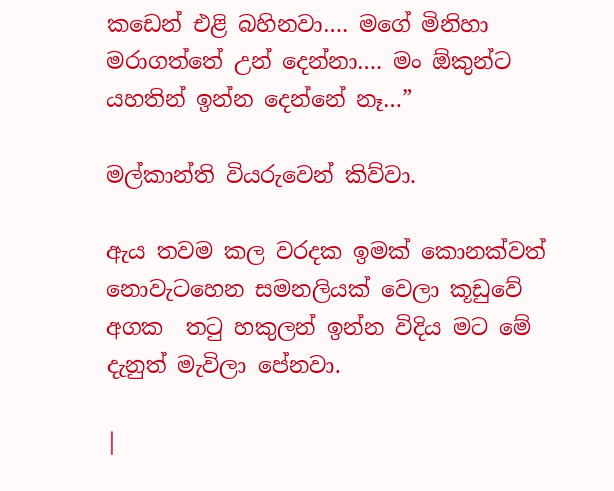කඩෙන් එළි බහිනවා…. මගේ මිනිහා මරාගත්තේ උන් දෙන්නා…. මං ඕකුන්ට යහතින් ඉන්න දෙන්නේ නෑ…”

මල්කාන්ති වියරුවෙන් කිව්වා.

ඇය තවම කල වරදක ඉමක් කොනක්වත් නොවැටහෙන සමනලියක් වෙලා කූඩුවේ අගක  තටු හකුලන් ඉන්න විදිය මට මේ දැනුත් මැවිලා පේනවා.

|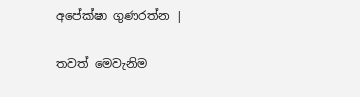අපේක්ෂා ගුණරත්න |

තවත් මෙවැනිම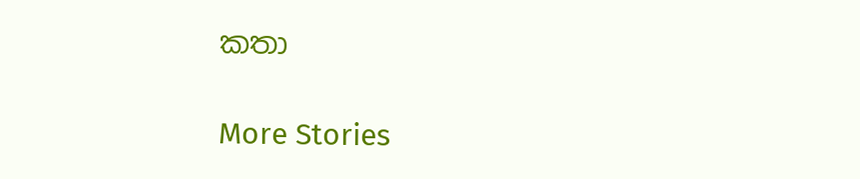කතා

More Stories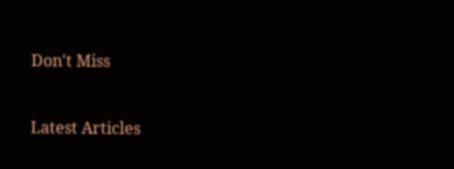Don't Miss


Latest Articles